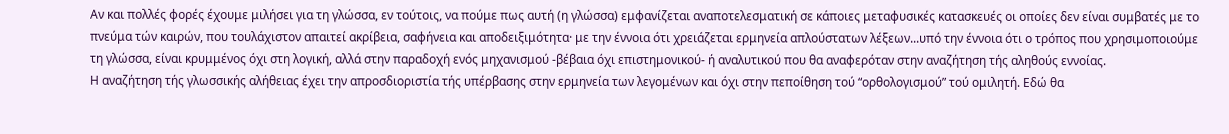Αν και πολλές φορές έχουμε μιλήσει για τη γλώσσα, εν τούτοις, να πούμε πως αυτή (η γλώσσα) εμφανίζεται αναποτελεσματική σε κάποιες μεταφυσικές κατασκευές οι οποίες δεν είναι συμβατές με το πνεύμα τών καιρών, που τουλάχιστον απαιτεί ακρίβεια, σαφήνεια και αποδειξιμότητα· με την έννοια ότι χρειάζεται ερμηνεία απλούστατων λέξεων...υπό την έννοια ότι ο τρόπος που χρησιμοποιούμε τη γλώσσα, είναι κρυμμένος όχι στη λογική, αλλά στην παραδοχή ενός μηχανισμού -βέβαια όχι επιστημονικού- ή αναλυτικού που θα αναφερόταν στην αναζήτηση τής αληθούς εννοίας.
Η αναζήτηση τής γλωσσικής αλήθειας έχει την απροσδιοριστία τής υπέρβασης στην ερμηνεία των λεγομένων και όχι στην πεποίθηση τού “ορθολογισμού” τού ομιλητή. Εδώ θα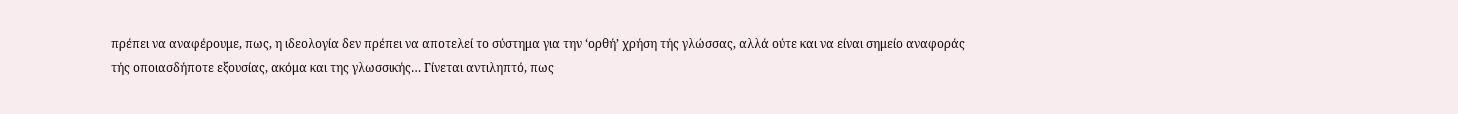πρέπει να αναφέρουμε, πως, η ιδεολογία δεν πρέπει να αποτελεί το σύστημα για την ‘ορθή’ χρήση τής γλώσσας, αλλά ούτε και να είναι σημείο αναφοράς τής οποιασδήποτε εξουσίας, ακόμα και της γλωσσικής… Γίνεται αντιληπτό, πως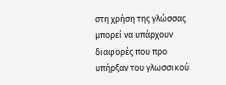στη χρήση της γλώσσας μπορεί να υπάρχουν διαφορές που προ υπήρξαν του γλωσσικού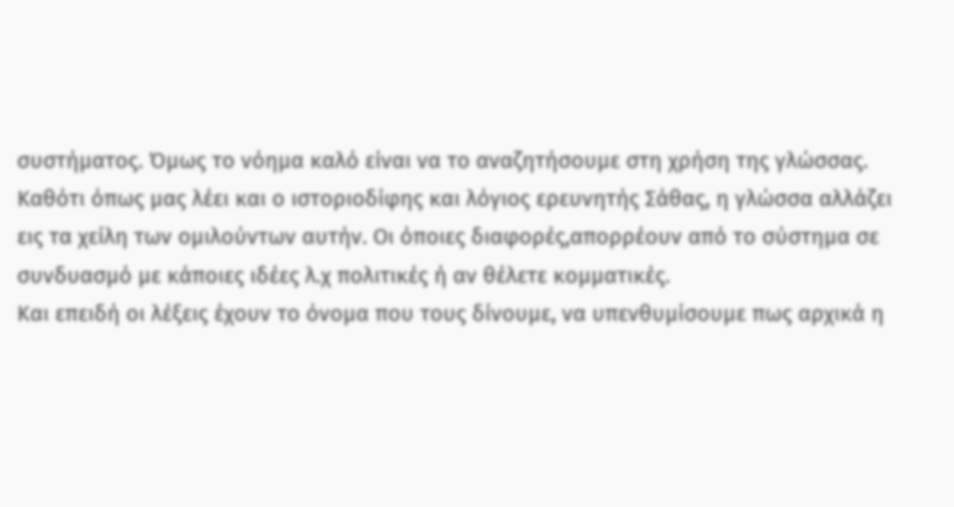συστήματος. Όμως το νόημα καλό είναι να το αναζητήσουμε στη χρήση της γλώσσας. Καθότι όπως μας λέει και ο ιστοριοδίφης και λόγιος ερευνητής Σάθας, η γλώσσα αλλάζει εις τα χείλη των ομιλούντων αυτήν. Οι όποιες διαφορές,απορρέουν από το σύστημα σε συνδυασμό με κάποιες ιδέες λ.χ πολιτικές ή αν θέλετε κομματικές.
Και επειδή οι λέξεις έχουν το όνομα που τους δίνουμε, να υπενθυμίσουμε πως αρχικά η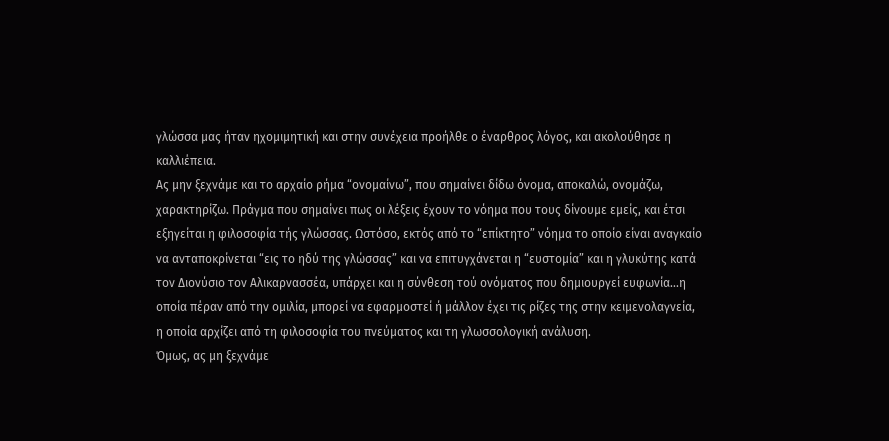γλώσσα μας ήταν ηχομιμητική και στην συνέχεια προήλθε ο έναρθρος λόγος, και ακολούθησε η καλλιέπεια.
Ας μην ξεχνάμε και το αρχαίο ρήμα “ονομαίνω”, που σημαίνει δίδω όνομα, αποκαλώ, ονομάζω, χαρακτηρίζω. Πράγμα που σημαίνει πως οι λέξεις έχουν το νόημα που τους δίνουμε εμείς, και έτσι εξηγείται η φιλοσοφία τής γλώσσας. Ωστόσο, εκτός από το “επίκτητο” νόημα το οποίο είναι αναγκαίο να ανταποκρίνεται “εις το ηδύ της γλώσσας” και να επιτυγχάνεται η “ευστομία” και η γλυκύτης κατά τον Διονύσιο τον Αλικαρνασσέα, υπάρχει και η σύνθεση τού ονόματος που δημιουργεί ευφωνία...η οποία πέραν από την ομιλία, μπορεί να εφαρμοστεί ή μάλλον έχει τις ρίζες της στην κειμενολαγνεία, η οποία αρχίζει από τη φιλοσοφία του πνεύματος και τη γλωσσολογική ανάλυση.
Όμως, ας μη ξεχνάμε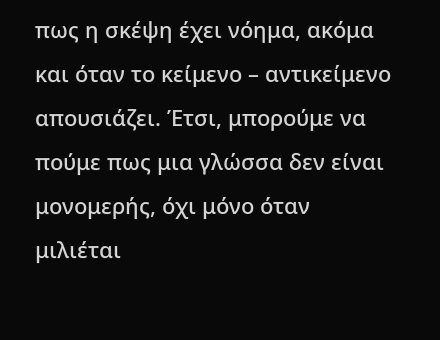πως η σκέψη έχει νόημα, ακόμα και όταν το κείμενο – αντικείμενο απουσιάζει. Έτσι, μπορούμε να πούμε πως μια γλώσσα δεν είναι μονομερής, όχι μόνο όταν μιλιέται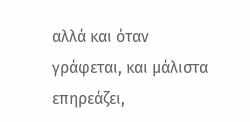αλλά και όταν γράφεται, και μάλιστα επηρεάζει,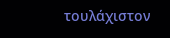τουλάχιστον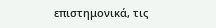επιστημονικά, τις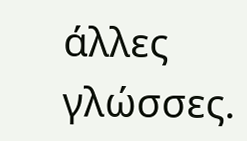άλλες γλώσσες.